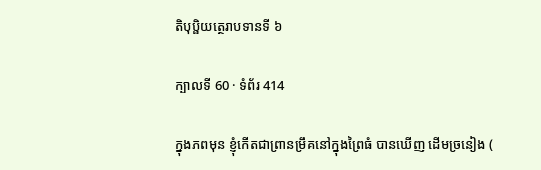តិបុប្ផិយត្ថេរាបទានទី ៦

ក្បាលទី 60 · ទំព័រ 414

ក្នុងភពមុន ខ្ញុំកើតជាព្រានម្រឹគនៅក្នុងព្រៃធំ បានឃើញ ដើមច្រនៀង (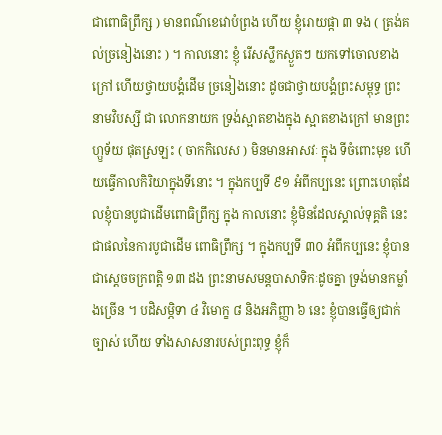ជាពោធិព្រឹក្ស ) មានពណ៌ខេវោបំព្រង ហើយ ខ្ញុំរោយផ្កា ៣ ទង ( ត្រង់គល់ច្រនៀងនោះ ) ។ កាលនោះ ខ្ញុំ រើសស្លឹកស្ងួតៗ យកទៅចោលខាងក្រៅ ហើយថ្វាយបង្គំដើម ច្រនៀងនោះ ដូចជាថ្វាយបង្គំព្រះសម្ពុទ្ធ ព្រះនាមវិបស្សី ជា លោកនាយក ទ្រង់ស្អាតខាងក្នុង ស្អាតខាងក្រៅ មានព្រះហ្ឫទ័យ ផុតស្រឡះ ( ចាកកិលេស ) មិនមានអាសវៈ ក្នុង ទីចំពោះមុខ ហើយធ្វើកាលកិរិយាក្នុងទីនោះ ។ ក្នុងកប្បទី ៩១ អំពីកប្បនេះ ព្រោះហេតុដែលខ្ញុំបានបូជាដើមពោធិព្រឹក្ស ក្នុង កាលនោះ ខ្ញុំមិនដែលស្គាល់ទុគ្គតិ នេះជាផលនៃការបូជាដើម ពោធិព្រឹក្ស ។ ក្នុងកប្បទី ៣០ អំពីកប្បនេះ ខ្ញុំបានជាស្តេចចក្រពត្តិ ១៣ ដង ព្រះនាមសមន្តបាសាទិកៈដូចគ្នា ទ្រង់មានកម្លាំងច្រើន ។ បដិសម្ភិទា ៤ វិមោក្ខ ៨ និងអភិញ្ញា ៦ នេះ ខ្ញុំបានធ្វើឲ្យជាក់ច្បាស់ ហើយ ទាំងសាសនារបស់ព្រះពុទ្ធ ខ្ញុំក៏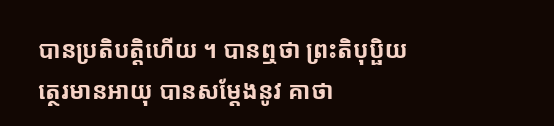បានប្រតិបត្តិហើយ ។ បានឮថា ព្រះតិបុប្ផិយត្ថេរមានអាយុ បានសម្តែងនូវ គាថា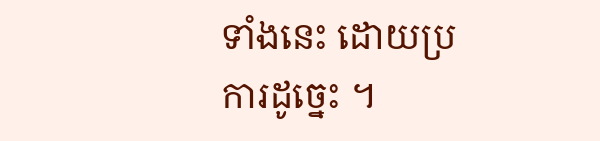ទាំងនេះ ដោយប្រការដូច្នេះ ។